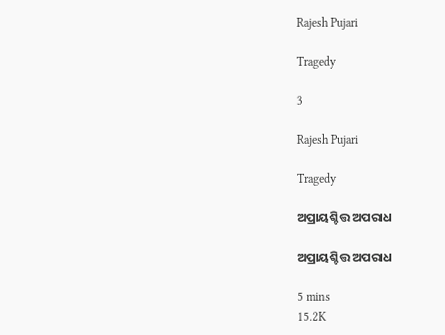Rajesh Pujari

Tragedy

3

Rajesh Pujari

Tragedy

ଅପ୍ରାୟଶ୍ଚିତ୍ତ ଅପରାଧ

ଅପ୍ରାୟଶ୍ଚିତ୍ତ ଅପରାଧ

5 mins
15.2K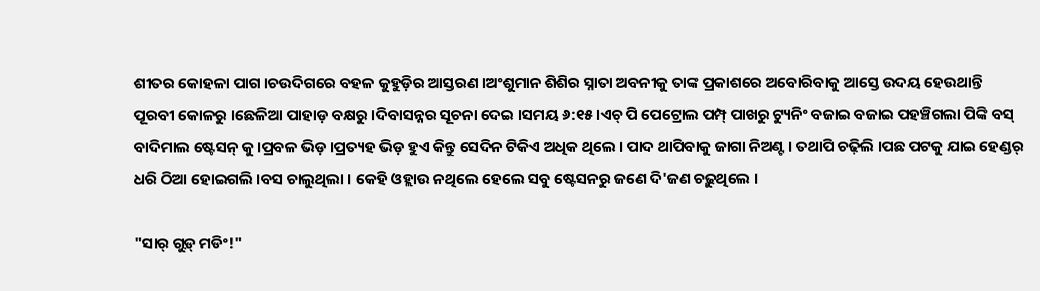ଶୀତର କୋହଳା ପାଗ ।ଚଉଦିଗରେ ବହଳ କୁହୁଡ଼ିର ଆସ୍ତରଣ ।ଅଂଶୁମାନ ଶିଶିର ସ୍ନାତା ଅବନୀକୁ ତାଙ୍କ ପ୍ରକାଶରେ ଅବୋରିବାକୁ ଆସ୍ତେ ଉଦୟ ହେଉଥାନ୍ତି ପୂରବୀ କୋଳରୁ ।ଛେଳିଆ ପାହାଡ଼ ବକ୍ଷରୁ ।ଦିବାସନ୍ନର ସୂଚନା ଦେଇ ।ସମୟ ୬:୧୫ ।ଏଚ୍ ପି ପେଟ୍ରୋଲ ପମ୍ପ୍ ପାଖରୁ ଟ୍ୟୁନିଂ ବଜାଇ ବଜାଇ ପହଞ୍ଚିଗଲା ପିଙ୍କି ବସ୍ ବାଦିମାଲ ଷ୍ଟେସନ୍ କୁ ।ପ୍ରବଳ ଭିଡ଼ ।ପ୍ରତ୍ୟହ ଭିଡ଼ ହୁଏ କିନ୍ତୁ ସେଦିନ ଟିକିଏ ଅଧିକ ଥିଲେ । ପାଦ ଥାପିବାକୁ ଜାଗା ନିଅଣ୍ଟ । ତଥାପି ଚଢ଼ିଲି ।ପଛ ପଟକୁ ଯାଇ ହେଣ୍ଡର୍ ଧରି ଠିଆ ହୋଇଗଲି ।ବସ ଚାଲୁଥିଲା । କେହି ଓହ୍ଲାଉ ନଥିଲେ ହେଲେ ସବୁ ଷ୍ଟେସନରୁ ଜଣେ ଦି'ଜଣ ଚଢ଼ୁଥିଲେ ।

"ସାର୍ ଗୁଡ଼୍ ମଡିଂ!"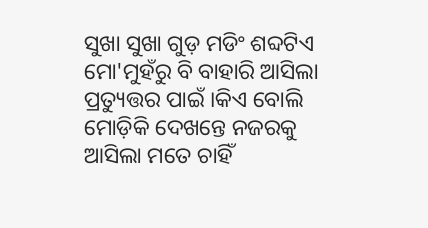ସୁଖା ସୁଖା ଗୁଡ଼ ମଡିଂ ଶବ୍ଦଟିଏ ମୋ'ମୁହଁରୁ ବି ବାହାରି ଆସିଲା ପ୍ରତ୍ୟୁତ୍ତର ପାଇଁ ।କିଏ ବୋଲି ମୋଡ଼ିକି ଦେଖନ୍ତେ ନଜରକୁ ଆସିଲା ମତେ ଚାହିଁ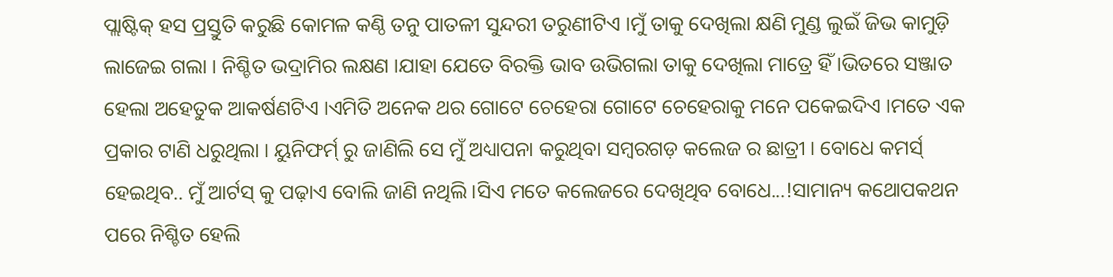ପ୍ଲାଷ୍ଟିକ୍ ହସ ପ୍ରସ୍ତୁତି କରୁଛି କୋମଳ କଣ୍ଠି ତନୁ ପାତଳୀ ସୁନ୍ଦରୀ ତରୁଣୀଟିଏ ।ମୁଁ ତାକୁ ଦେଖିଲା କ୍ଷଣି ମୁଣ୍ଡ ଲୁଇଁ ଜିଭ କାମୁଡ଼ି ଲାଜେଇ ଗଲା । ନିଶ୍ଚିତ ଭଦ୍ରାମିର ଲକ୍ଷଣ ।ଯାହା ଯେତେ ବିରକ୍ତି ଭାବ ଉଭିଗଲା ତାକୁ ଦେଖିଲା ମାତ୍ରେ ହିଁ ।ଭିତରେ ସଞ୍ଜାତ ହେଲା ଅହେତୁକ ଆକର୍ଷଣଟିଏ ।ଏମିତି ଅନେକ ଥର ଗୋଟେ ଚେହେରା ଗୋଟେ ଚେହେରାକୁ ମନେ ପକେଇଦିଏ ।ମତେ ଏକ ପ୍ରକାର ଟାଣି ଧରୁଥିଲା । ୟୁନିଫର୍ମ୍ ରୁ ଜାଣିଲି ସେ ମୁଁ ଅଧ୍ୟାପନା କରୁଥିବା ସମ୍ୱରଗଡ଼ କଲେଜ ର ଛାତ୍ରୀ । ବୋଧେ କମର୍ସ୍ ହେଇଥିବ.. ମୁଁ ଆର୍ଟସ୍ କୁ ପଢ଼ାଏ ବୋଲି ଜାଣି ନଥିଲି ।ସିଏ ମତେ କଲେଜରେ ଦେଖିଥିବ ବୋଧେ...!ସାମାନ୍ୟ କଥୋପକଥନ ପରେ ନିଶ୍ଚିତ ହେଲି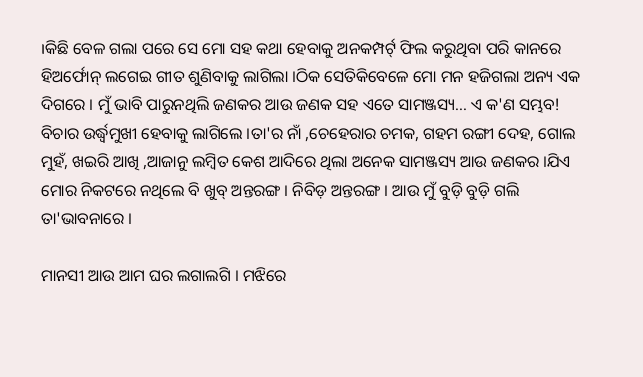।କିଛି ବେଳ ଗଲା ପରେ ସେ ମୋ ସହ କଥା ହେବାକୁ ଅନକମ୍ପର୍ଟ୍ ଫିଲ କରୁଥିବା ପରି କାନରେ ହିଅର୍ଫୋନ୍ ଲଗେଇ ଗୀତ ଶୁଣିବାକୁ ଲାଗିଲା ।ଠିକ ସେତିକିବେଳେ ମୋ ମନ ହଜିଗଲା ଅନ୍ୟ ଏକ ଦିଗରେ । ମୁଁ ଭାବି ପାରୁନଥିଲି ଜଣକର ଆଉ ଜଣକ ସହ ଏତେ ସାମଞ୍ଜସ୍ୟ... ଏ କ'ଣ ସମ୍ଭବ! ବିଚାର ଉର୍ଦ୍ଧ୍ବମୁଖୀ ହେବାକୁ ଲାଗିଲେ ।ତା'ର ନାଁ ,ଚେହେରାର ଚମକ, ଗହମ ରଙ୍ଗୀ ଦେହ, ଗୋଲ ମୁହଁ, ଖଇରି ଆଖି ,ଆଜାନୁ ଲମ୍ବିତ କେଶ ଆଦିରେ ଥିଲା ଅନେକ ସାମଞ୍ଜସ୍ୟ ଆଉ ଜଣକର ।ଯିଏ ମୋର ନିକଟରେ ନଥିଲେ ବି ଖୁବ୍ ଅନ୍ତରଙ୍ଗ । ନିବିଡ଼ ଅନ୍ତରଙ୍ଗ । ଆଉ ମୁଁ ବୁଡ଼ି ବୁଡ଼ି ଗଲି ତା'ଭାବନାରେ ।

ମାନସୀ ଆଉ ଆମ ଘର ଲଗାଲଗି । ମଝିରେ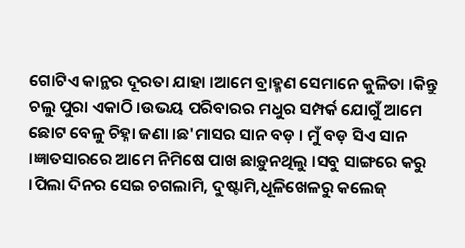ଗୋଟିଏ କାନ୍ଥର ଦୂରତା ଯାହା ।ଆମେ ବ୍ରାହ୍ମଣ ସେମାନେ କୁଳିତା ।କିନ୍ତୁ ଚଲୁ ପୁରା ଏକାଠି ।ଉଭୟ ପରିବାରର ମଧୁର ସମ୍ପର୍କ ଯୋଗୁଁ ଆମେ ଛୋଟ ବେଳୁ ଚିହ୍ନା ଜଣା ।ଛ'ମାସର ସାନ ବଡ଼ । ମୁଁ ବଡ଼ ସିଏ ସାନ ।ଜ୍ଞାତସାରରେ ଆମେ ନିମିଷେ ପାଖ ଛାଡ଼ୁନଥିଲୁ ।ସବୁ ସାଙ୍ଗରେ କରୁ ।ପିଲା ଦିନର ସେଇ ଚଗଲାମି, ଦୁଷ୍ଟାମି,ଧୂଳିଖେଳରୁ କଲେଜ୍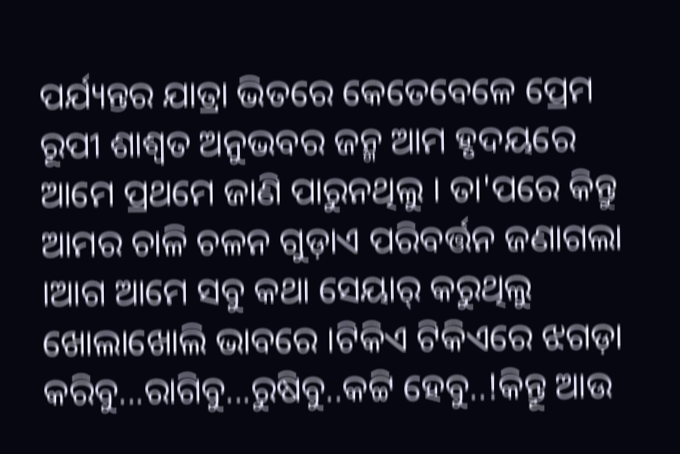ପର୍ଯ୍ୟନ୍ତର ଯାତ୍ରା ଭିତରେ କେତେବେଳେ ପ୍ରେମ ରୂପୀ ଶାଶ୍ବତ ଅନୁଭବର ଜନ୍ମ ଆମ ହୃଦୟରେ ଆମେ ପ୍ରଥମେ ଜାଣି ପାରୁନଥିଲୁ । ତା'ପରେ କିନ୍ତୁ ଆମର ଚାଳି ଚଳନ ଗୁଡ଼ାଏ ପରିବର୍ତ୍ତନ ଜଣାଗଲା ।ଆଗ ଆମେ ସବୁ କଥା ସେୟାର୍ କରୁଥିଲୁ ଖୋଲାଖୋଲି ଭାବରେ ।ଟିକିଏ ଟିକିଏରେ ଝଗଡ଼ା କରିବୁ...ରାଗିବୁ...ରୁଷିବୁ..କଟ୍ଟି ହେବୁ..!କିନ୍ତୂ ଆଉ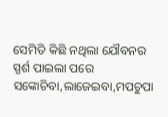ସେମିତି କିଛି ନଥିଲା ଯୌବନର ସ୍ପର୍ଶ ପାଇଲା ପରେ ସଙ୍କୋଚିବା,ଲାଜେଇବା,ମପଚୁପା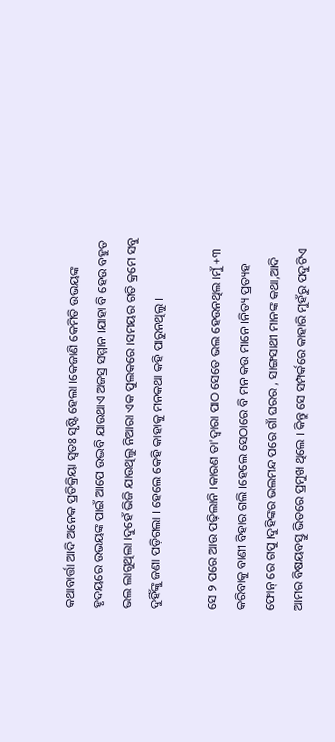କଥାବାର୍ତ୍ତା ଆଦି ଅନେକ ପ୍ରତିକ୍ରିୟା ସ୍ୱତଃ ସୃଷ୍ଟି ହେଲା ।କେଜାଣି କେମିତି ଉଭୟଙ୍କ ହୃଦୟରେ ଉଭୟଙ୍କ ପାଇଁ ଆପେ ଉଦ୍ଭବି ଯାଉଥାଏ ଅଜସ୍ର ସମ୍ମାନ ।ଯାହା ବି ହେଉ ବହୁତ ଭଲ ଲାଗୁଥିଲା ।ଦୁହେଁ ଭିଜି ଯାଉଥିଲୁ ନିଆରା ଏକ ପୁଲକରେ ।ସମୟର ଗତି କ୍ରମେ ସବୁ ଦୁହିଁଙ୍କୁ ଜଣା ପଡ଼ିଗଲା । ହେଲେ କେହି କାହାକୁ ମନକଥା କହି ପାରୁନଥିଲୁ ।

ସେ ୨ ପରେ ଆଉ ପଢ଼ିଲାନି ।କାରଣ ତା'ଦ୍ବାରା ପାଠ ସେତେ ଭଲ ହେଉନଥିଲ ।ମୁଁ +୩ କରିବାକୁ ବାଣୀ ବିହାର ଗଲି ।ହେଲେ ସେଠାରେ ବି ମନ କଉ ମାନେ ।ନିତ୍ୟ ପ୍ରତ୍ୟହ ଫୋନ୍ ରେ ଗପୁ ।ଦୁହିଙ୍କର ଭଲମନ୍ଦ ପରେ ଗାଁ ଘରର , ସାଙ୍ଗସାଥୀ ମାନଙ୍କ କଥା,ଆଦି ଆମର ବିଷୟବସ୍ତୁ ଭିତରେ ପ୍ରମୁଖ ଥିଲେ । କିନ୍ତୁ ସେ ସମ୍ପର୍କରେ କାହାରି ମୁହଁରୁ ପଦୁଟିଏ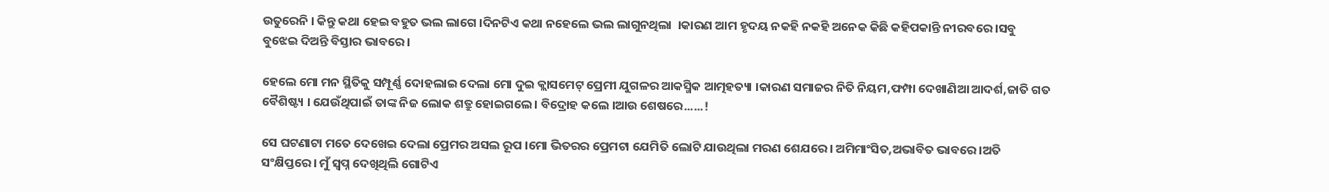ଉତୁରେନି । କିନ୍ତୁ କଥା ହେଇ ବହୁତ ଭଲ ଲାଗେ ।ଦିନଟିଏ କଥା ନହେଲେ ଭଲ ଲାଗୁନଥିଲା  ।କାରଣ ଆମ ହୃଦୟ ନକହି ନକହି ଅନେକ କିଛି କହିପକାନ୍ତି ନୀରବରେ ।ସବୁ ବୁଝେଇ ଦିଅନ୍ତି ବିସ୍ତାର ଭାବରେ ।

ହେଲେ ମୋ ମନ ସ୍ଥିତିକୁ ସମ୍ପୂର୍ଣ୍ଣ ଦୋହଲାଇ ଦେଲା ମୋ ଦୁଇ କ୍ଲାସମେଟ୍ ପ୍ରେମୀ ଯୁଗଳର ଆକସ୍ମିକ ଆତ୍ମହତ୍ୟା ।କାରଣ ସମାଜର ନିତି ନିୟମ,ଫମ୍ପା ଦେଖାଣିଆ ଆଦର୍ଶ,ଜାତି ଗତ ବୈଶିଷ୍ଟ୍ୟ । ଯେଉଁଥିପାଇଁ ତାଙ୍କ ନିଜ ଲୋକ ଶତ୍ରୁ ହୋଇଗଲେ । ବିଦ୍ରୋହ କଲେ ।ଆଉ ଶେଷରେ......!

ସେ ଘଟଣାଟା ମତେ ଦେଖେଇ ଦେଲା ପ୍ରେମର ଅସଲ ରୂପ ।ମୋ ଭିତରର ପ୍ରେମଟା ଯେମିତି ଲୋଟି ଯାଉଥିଲା ମରଣ ଶେଯରେ । ଅମିମାଂସିତ,ଅଭାବିତ ଭାବରେ ।ଅତି ସଂକ୍ଷିପ୍ତରେ । ମୁଁ ସ୍ଵପ୍ନ ଦେଖିଥିଲି ଗୋଟିଏ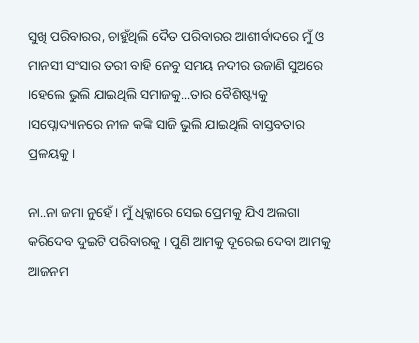ସୁଖି ପରିବାରର, ଚାହୁଁଥିଲି ଦୈତ ପରିବାରର ଆଶୀର୍ବାଦରେ ମୁଁ ଓ ମାନସୀ ସଂସାର ତରୀ ବାହି ନେବୁ ସମୟ ନଦୀର ଉଜାଣି ସୁଅରେ ।ହେଲେ ଭୁଲି ଯାଇଥିଲି ସମାଜକୁ...ତାର ବୈଶିଷ୍ଟ୍ୟକୁ ।ସପ୍ନୋଦ୍ୟାନରେ ନୀଳ କଙ୍କି ସାଜି ଭୁଲି ଯାଇଥିଲି ବାସ୍ତବତାର ପ୍ରଳୟକୁ ।

ନା..ନା ଜମା ନୁହେଁ । ମୁଁ ଧିକ୍କାରେ ସେଇ ପ୍ରେମକୁ ଯିଏ ଅଲଗା କରିଦେବ ଦୁଇଟି ପରିବାରକୁ । ପୁଣି ଆମକୁ ଦୂରେଇ ଦେବା ଆମକୁ ଆଜନମ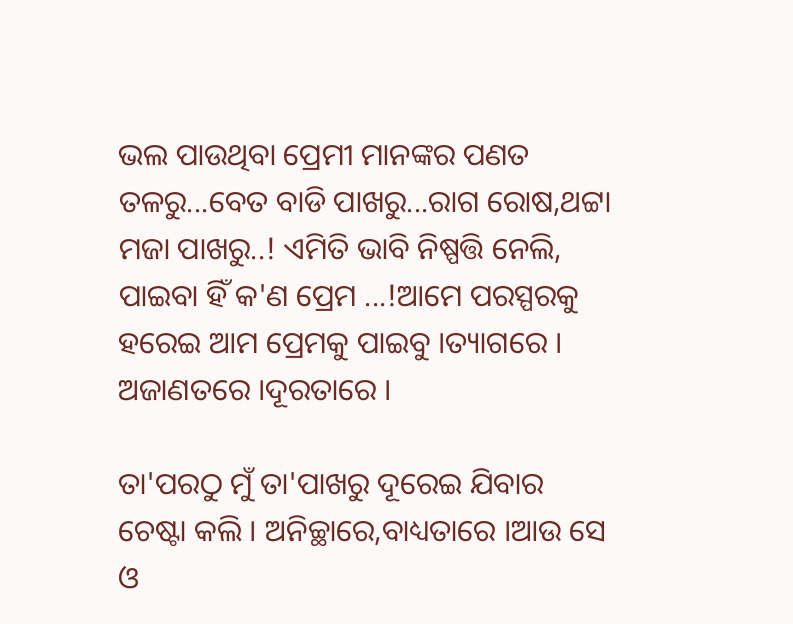ଭଲ ପାଉଥିବା ପ୍ରେମୀ ମାନଙ୍କର ପଣତ ତଳରୁ...ବେତ ବାଡି ପାଖରୁ...ରାଗ ରୋଷ,ଥଟ୍ଟା ମଜା ପାଖରୁ..! ଏମିତି ଭାବି ନିଷ୍ପତ୍ତି ନେଲି, ପାଇବା ହିଁ କ'ଣ ପ୍ରେମ ...!ଆମେ ପରସ୍ପରକୁ ହରେଇ ଆମ ପ୍ରେମକୁ ପାଇବୁ ।ତ୍ୟାଗରେ । ଅଜାଣତରେ ।ଦୂରତାରେ ।

ତା'ପରଠୁ ମୁଁ ତା'ପାଖରୁ ଦୂରେଇ ଯିବାର ଚେଷ୍ଟା କଲି । ଅନିଚ୍ଛାରେ,ବାଧ୍ୟତାରେ ।ଆଉ ସେ ଓ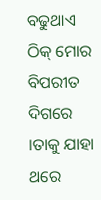ବଢୁଥାଏ ଠିକ୍ ମୋର ବିପରୀତ ଦିଗରେ ।ତାକୁ ଯାହା ଥରେ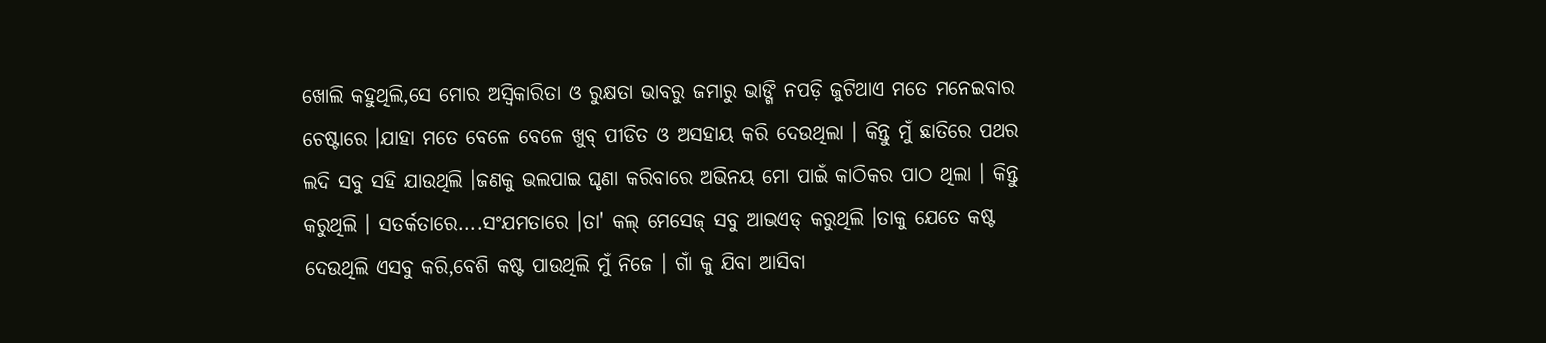ଖୋଲି କହୁଥିଲି,ସେ ମୋର ଅସ୍ବିକାରିତା ଓ ରୁକ୍ଷତା ଭାବରୁ ଜମାରୁ ଭାଙ୍ଗି ନପଡ଼ି ଜୁଟିଥାଏ ମତେ ମନେଇବାର ଚେଷ୍ଟାରେ ।ଯାହା ମତେ ବେଳେ ବେଳେ ଖୁବ୍ ପୀଡିତ ଓ ଅସହାୟ କରି ଦେଉଥିଲା । କିନ୍ତୁ ମୁଁ ଛାତିରେ ପଥର ଲଦି ସବୁ ସହି ଯାଉଥିଲି ।ଜଣକୁ ଭଲପାଇ ଘୃଣା କରିବାରେ ଅଭିନୟ ମୋ ପାଇଁ କାଠିକର ପାଠ ଥିଲା‌ । କିନ୍ତୁ କରୁଥିଲି । ସତର୍କତାରେ....ସଂଯମତାରେ ।ତା' କଲ୍ ମେସେଜ୍ ସବୁ ଆଭଏଡ୍ କରୁଥିଲି ।ତାକୁ ଯେତେ କଷ୍ଟ ଦେଉଥିଲି ଏସବୁ କରି,ବେଶି କଷ୍ଟ ପାଉଥିଲି ମୁଁ ନିଜେ । ଗାଁ କୁ ଯିବା ଆସିବା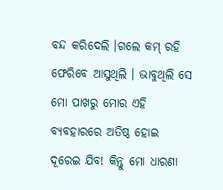ବନ୍ଦ କରିଦେଲି ।ଗଲେ କମ୍ ରହି ଫେରିବେ ଆସୁଥିଲି । ଭାବୁଥିଲି ସେ ମୋ ପାଖରୁ ମୋର ଏହି ବ୍ୟବହାରରେ ଅତିଷ୍ଠ ହୋଇ ଦୂରେଇ ଯିବ! କିନ୍ତୁ ମୋ ଧାରଣା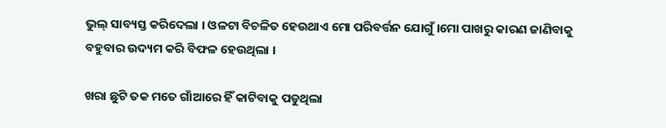ଭୁଲ୍ ସାବ୍ୟସ୍ତ କରିଦେଲା । ଓଳଟା ବିଚଳିତ ହେଉଥାଏ ମୋ ପରିବର୍ତ୍ତନ ଯୋଗୁଁ ।ମୋ ପାଖରୁ କାରଣ ଜାଣିବାକୁ ବହୁବାର ଉଦ୍ୟମ କରି ବିଫଳ ହେଉଥିଲା ।

ଖରା ଛୁଟି ତକ ମତେ ଗାଁଆରେ ହିଁ କାଟିବାକୁ ପଡୁଥିଲା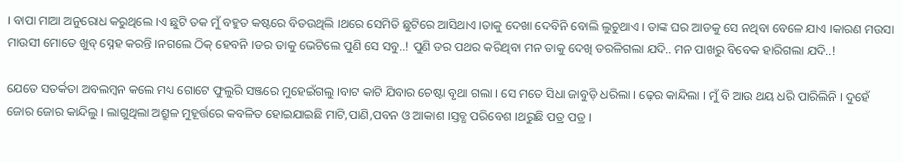। ବାପା ମାଆ ଅନୁରୋଧ କରୁଥିଲେ ।ଏ ଛୁଟି ତକ ମୁଁ ବହୁତ କଷ୍ଟରେ ବିତଉଥିଲି ।ଥରେ ସେମିତି ଛୁଟିରେ ଆସିଥାଏ ।ତାକୁ ଦେଖା ଦେବିନି ବୋଲି ଲୁଚୁଥାଏ । ତାଙ୍କ ଘର ଆଡକୁ ସେ ନଥିବା ବେଳେ ଯାଏ ।କାରଣ ମଉସା ମାଉସୀ ମୋତେ ଖୁବ୍ ସ୍ନେହ କରନ୍ତି ।ନଗଲେ ଠିକ୍ ହେବନି ।ଡର ତାକୁ ଭେଟିଲେ ପୁଣି ସେ ସବୁ..! ପୁଣି ଡର ପଥର କରିଥିବା ମନ ତାକୁ ଦେଖି ତରଳିଗଲା ଯଦି.. ମନ ପାଖରୁ ବିବେକ ହାରିଗଲା ଯଦି..!

ଯେତେ ସତର୍କତା ଅବଲମ୍ବନ କଲେ ମଧ୍ୟ ଗୋଟେ ଫୁଲୁରି ସଞ୍ଜରେ ମୁହେଇଁଗଲୁ ।ବାଟ କାଟି ଯିବାର ଚେଷ୍ଟା ବୃଥା ଗଲା । ସେ ମତେ ସିଧା ଜାବୁଡ଼ି ଧରିଲା । ଢ଼େର କାନ୍ଦିଲା । ମୁଁ ବି ଆଉ ଥୟ ଧରି ପାରିଲିନି । ଦୁହେଁ ଜୋର ଜୋର କାନ୍ଦିଲୁ । ଲାଗୁଥିଲା ଅଶ୍ରୁଳ ମୁହୂର୍ତ୍ତରେ କବଳିତ ହୋଇଯାଇଛି ମାଟି,ପାଣି,ପବନ ଓ ଆକାଶ ।ସ୍ତବ୍ଧ ପରିବେଶ ।ଥରୁଛି ପତ୍ର ପତ୍ର ।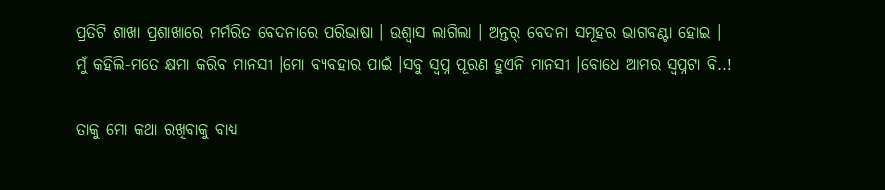ପ୍ରତିଟି ଶାଖା ପ୍ରଶାଖାରେ ମର୍ମରିତ ବେଦନାରେ ପରିଭାଷା । ଉଶ୍ଵାସ ଲାଗିଲା । ଅନ୍ତର୍ ବେଦନା ସମୂହର ଭାଗବଣ୍ଟା ହୋଇ । ମୁଁ କହିଲି-ମତେ କ୍ଷମା କରିବ ମାନସୀ ।ମୋ ବ୍ୟବହାର ପାଇଁ ।ସବୁ ସ୍ଵପ୍ନ ପୂରଣ ହୁଏନି ମାନସୀ ।ବୋଧେ ଆମର ସ୍ଵପ୍ନଟା ବି..!

ତାକୁ ମୋ କଥା ରଖିବାକୁ ବାଧ୍ୟ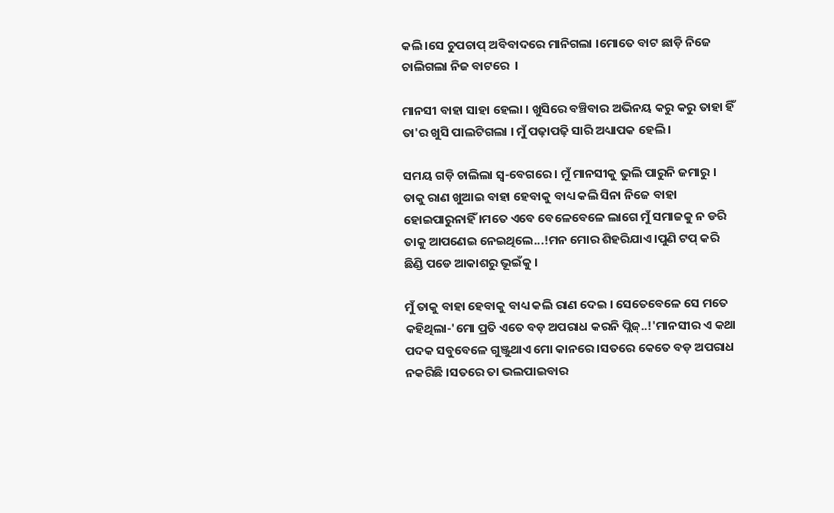କଲି ।ସେ ଚୁପଚାପ୍ ଅବିବାଦରେ ମାନିଗଲା ।ମୋତେ ବାଟ ଛାଡ଼ି ନିଜେ ଚାଲିଗଲା ନିଜ ବାଟରେ ‌ ।

ମାନସୀ ବାହା ସାହା ହେଲା । ଖୁସିରେ ବଞ୍ଚିବାର ଅଭିନୟ କରୁ କରୁ ତାହା ହିଁ ତା'ର ଖୁସି ପାଲଟିଗଲା । ମୁଁ ପଢ଼ାପଢ଼ି ସାରି ଅଧ୍ୟାପକ ହେଲି ।

ସମୟ ଗଡ଼ି ଚାଲିଲା ସ୍ବ-ବେଗରେ । ମୁଁ ମାନସୀକୁ ଭୁଲି ପାରୁନି ଜମାରୁ । ତାକୁ ରାଣ ଖୁଆଇ ବାହା ହେବାକୁ ବାଧ୍ୟ କଲି ସିନା ନିଜେ ବାହା ହୋଇପାରୁନାହିଁ ।ମତେ ଏବେ ବେଳେବେଳେ ଲାଗେ ମୁଁ ସମାଜକୁ ନ ଡରି ତାକୁ ଆପଣେଇ ନେଇଥିଲେ...!ମନ ମୋର ଶିହରିଯାଏ ।ପୁଣି ଟପ୍ କରି ଛିଣ୍ଡି ପଡେ ଆକାଶରୁ ଭୂଇଁକୁ‌‌ ।

ମୁଁ ତାକୁ ବାହା ହେବାକୁ ବାଧ୍ୟ କଲି ରାଣ ଦେଇ । ସେତେବେଳେ ସେ ମତେ କହିଥିଲା-'ମୋ ପ୍ରତି ଏତେ ବଡ଼ ଅପରାଧ କରନି ପ୍ଲିଜ୍..!'ମାନସୀର ଏ କଥା ପଦକ ସବୁବେଳେ ଗୁଞ୍ଜୁଥାଏ ମୋ କାନରେ ।ସତରେ କେତେ ବଡ଼ ଅପରାଧ ନକରିଛି ।ସତରେ ତା ଭଲପାଇବାର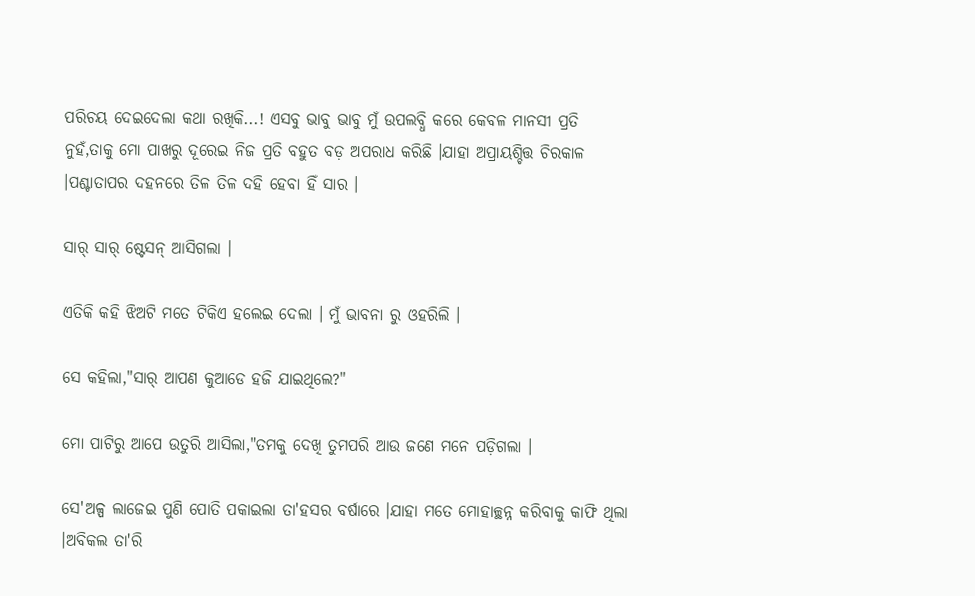ପରିଚୟ ଦେଇଦେଲା କଥା ରଖିକି...! ଏସବୁ ଭାବୁ ଭାବୁ ମୁଁ ଉପଲବ୍ଧି କରେ କେବଳ ମାନସୀ ପ୍ରତି ନୁହଁ,ତାକୁ ମୋ ପାଖରୁ ଦୂରେଇ ନିଜ ପ୍ରତି ବହୁତ ବଡ଼ ଅପରାଧ କରିଛି ।ଯାହା ଅପ୍ରାୟଶ୍ଚିତ୍ତ ଚିରକାଳ ।ପଶ୍ଚାତାପର ଦହନରେ ତିଳ ତିଳ ଦହି ହେବା ହିଁ ସାର ।

ସାର୍ ସାର୍ ଷ୍ଟେସନ୍ ଆସିଗଲା ।

ଏତିକି କହି ଝିଅଟି ମତେ ଟିକିଏ ହଲେଇ ଦେଲା । ମୁଁ ଭାବନା ରୁ ଓହରିଲି ।

ସେ କହିଲା,"ସାର୍ ଆପଣ କୁଆଡେ ହଜି ଯାଇଥିଲେ?"

ମୋ ପାଟିରୁ ଆପେ ଉତୁରି ଆସିଲା,"ତମକୁ ଦେଖି ତୁମପରି ଆଉ ଜଣେ ମନେ ପଡ଼ିଗଲା ।

ସେ'ଅଳ୍ପ ଲାଜେଇ ପୁଣି ପୋତି ପକାଇଲା ତା'ହସର ବର୍ଷାରେ ।ଯାହା ମତେ ମୋହାଚ୍ଛନ୍ନ କରିବାକୁ କାଫି ଥିଲା ।ଅବିକଲ ତା'ରି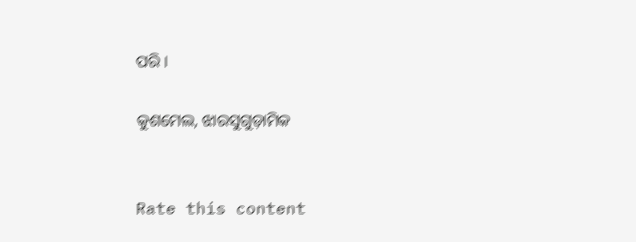ପରି ।

କୁଶମେଲ, ଝାରସୁଗୁଡ଼ାମିକ


Rate this content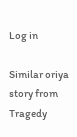Log in

Similar oriya story from Tragedy